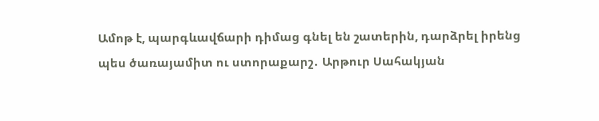Ամոթ է, պարգևավճարի դիմաց գնել են շատերին, դարձրել իրենց պես ծառայամիտ ու ստորաքարշ․ Արթուր Սահակյան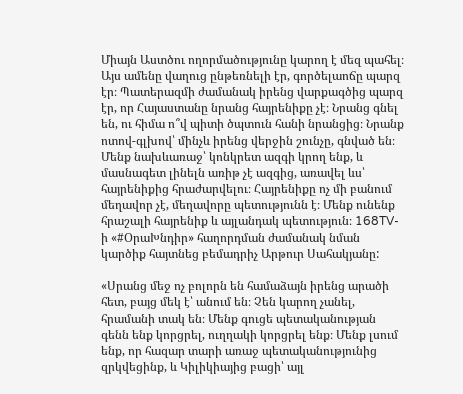Միայն Աստծու ողորմածությունը կարող է մեզ պահել։ Այս ամենը վաղուց ընթեռնելի էր, գործելաոճը պարզ էր։ Պատերազմի ժամանակ իրենց վարքագծից պարզ էր, որ Հայաստանը նրանց հայրենիքը չէ։ Նրանց գնել են, ու հիմա ո՞վ պիտի ծպտուն հանի նրանցից։ Նրանք ոտով-գլխով՝ մինչև իրենց վերջին շունչը, գնված են։ Մենք նախևառաջ՝ կոնկրետ ազգի կրող ենք, և մասնագետ լինելն առիթ չէ ազգից, առավել ևս՝ հայրենիքից հրաժարվելու։ Հայրենիքը ոչ մի բանում մեղավոր չէ, մեղավորը պետությունն է։ Մենք ունենք հրաշալի հայրենիք և այլանդակ պետություն։ 168TV-ի «#ՕրաԽնդիր» հաղորդման ժամանակ նման կարծիք հայտնեց բեմադրիչ Արթուր Սահակյանը:

«Սրանց մեջ ոչ բոլորն են համաձայն իրենց արածի հետ, բայց մեկ է՝ անում են։ Չեն կարող չանել, հրամանի տակ են։ Մենք գուցե պետականության գենն ենք կորցրել, ուղղակի կորցրել ենք։ Մենք լսում ենք, որ հազար տարի առաջ պետականությունից զրկվեցինք, և Կիլիկիայից բացի՝ այլ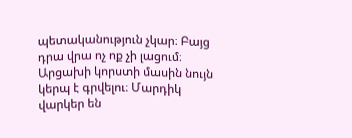պետականություն չկար։ Բայց դրա վրա ոչ ոք չի լացում։ Արցախի կորստի մասին նույն կերպ է գրվելու։ Մարդիկ վարկեր են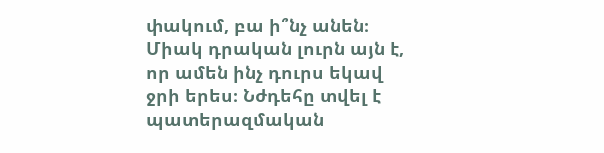փակում, բա ի՞նչ անեն։ Միակ դրական լուրն այն է, որ ամեն ինչ դուրս եկավ ջրի երես։ Նժդեհը տվել է պատերազմական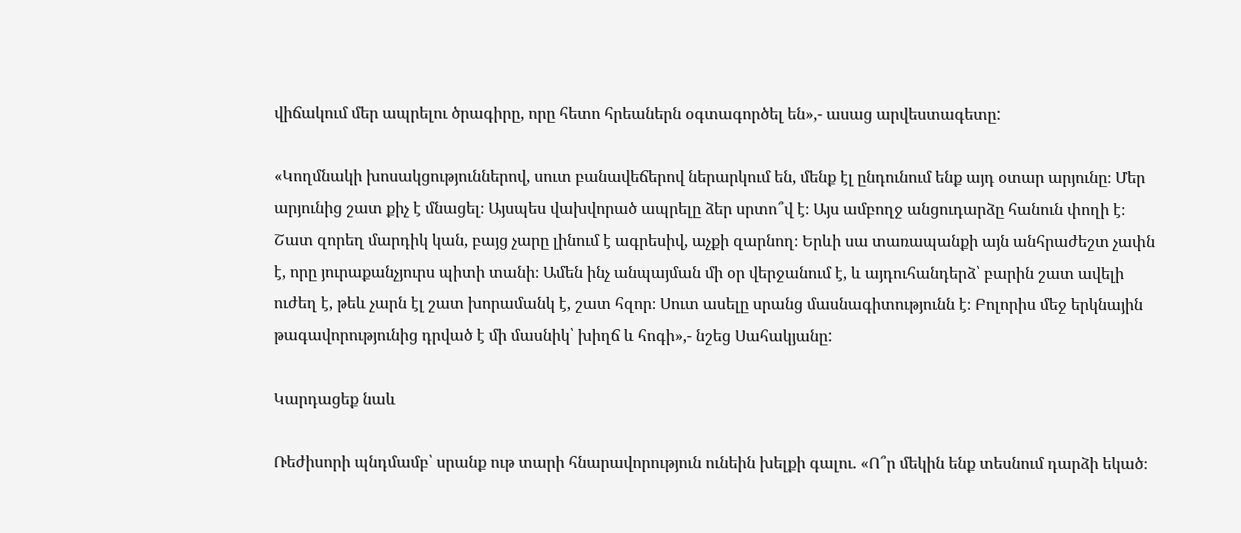վիճակում մեր ապրելու ծրագիրը, որը հետո հրեաներն օգտագործել են»,- ասաց արվեստագետը:

«Կողմնակի խոսակցություններով, սուտ բանավեճերով ներարկում են, մենք էլ ընդունում ենք այդ օտար արյունը։ Մեր արյունից շատ քիչ է մնացել։ Այսպես վախվորած ապրելը ձեր սրտո՞վ է։ Այս ամբողջ անցուդարձը հանուն փողի է։ Շատ զորեղ մարդիկ կան, բայց չարը լինում է ագրեսիվ, աչքի զարնող։ Երևի սա տառապանքի այն անհրաժեշտ չափն է, որը յուրաքանչյուրս պիտի տանի։ Ամեն ինչ անպայման մի օր վերջանում է, և այդուհանդերձ՝ բարին շատ ավելի ուժեղ է, թեև չարն էլ շատ խորամանկ է, շատ հզոր։ Սուտ ասելը սրանց մասնագիտությունն է։ Բոլորիս մեջ երկնային թագավորությունից դրված է մի մասնիկ՝ խիղճ և հոգի»,- նշեց Սահակյանը:

Կարդացեք նաև

Ռեժիսորի պնդմամբ՝ սրանք ութ տարի հնարավորություն ունեին խելքի գալու. «Ո՞ր մեկին ենք տեսնում դարձի եկած։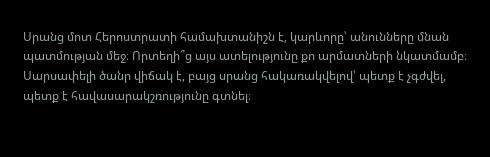Սրանց մոտ Հերոստրատի համախտանիշն է, կարևորը՝ անունները մնան պատմության մեջ։ Որտեղի՞ց այս ատելությունը քո արմատների նկատմամբ։ Սարսափելի ծանր վիճակ է, բայց սրանց հակառակվելով՝ պետք է չգժվել, պետք է հավասարակշռությունը գտնել։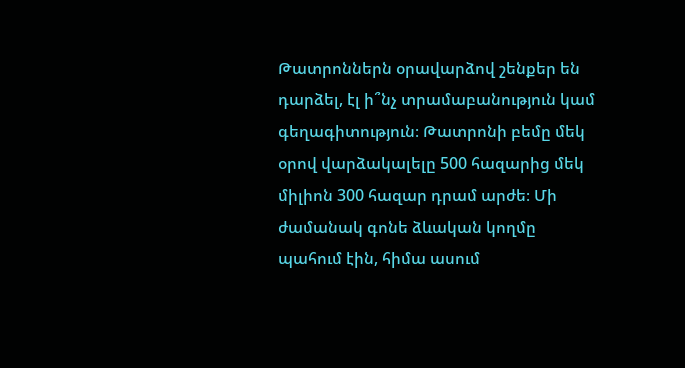Թատրոններն օրավարձով շենքեր են դարձել, էլ ի՞նչ տրամաբանություն կամ գեղագիտություն։ Թատրոնի բեմը մեկ օրով վարձակալելը 500 հազարից մեկ միլիոն 300 հազար դրամ արժե։ Մի ժամանակ գոնե ձևական կողմը պահում էին, հիմա ասում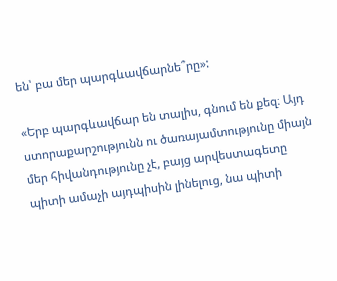են՝ բա մեր պարգևավճարնե՞րը»:

«Երբ պարգևավճար են տալիս, գնում են քեզ։ Այդ ստորաքարշությունն ու ծառայամտությունը միայն մեր հիվանդությունը չէ, բայց արվեստագետը պիտի ամաչի այդպիսին լինելուց, նա պիտի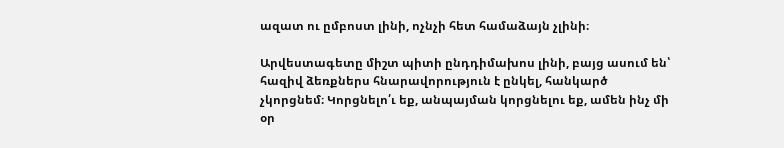ազատ ու ըմբոստ լինի, ոչնչի հետ համաձայն չլինի։

Արվեստագետը միշտ պիտի ընդդիմախոս լինի, բայց ասում են՝ հազիվ ձեռքներս հնարավորություն է ընկել, հանկարծ չկորցնեմ։ Կորցնելո՛ւ եք, անպայման կորցնելու եք, ամեն ինչ մի օր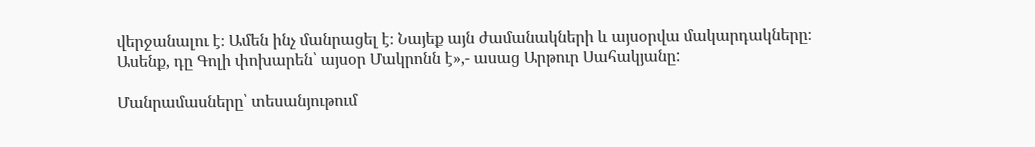վերջանալու է։ Ամեն ինչ մանրացել է։ Նայեք այն ժամանակների և այսօրվա մակարդակները։ Ասենք, դը Գոլի փոխարեն՝ այսօր Մակրոնն է»,- ասաց Արթուր Սահակյանը:

Մանրամասները՝ տեսանյութում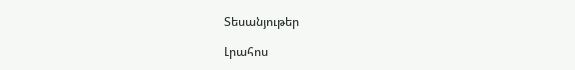Տեսանյութեր

Լրահոս